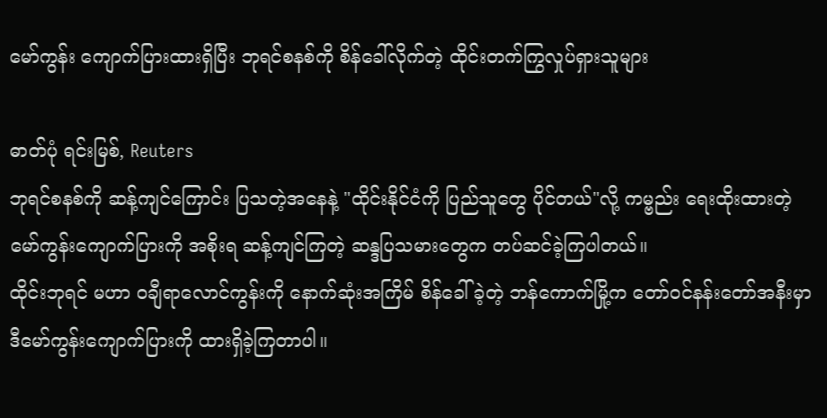မော်ကွန်း ကျောက်ပြားထားရှိပြီး ဘုရင်စနစ်ကို စိန်ခေါ်လိုက်တဲ့ ထိုင်းတက်ကြွလှုပ်ရှားသူများ

ဓာတ်ပုံ ရင်းမြစ်, Reuters
ဘုရင်စနစ်ကို ဆန့်ကျင်ကြောင်း ပြသတဲ့အနေနဲ့ "ထိုင်းနိုင်ငံကို ပြည်သူတွေ ပိုင်တယ်"လို့ ကမ္ဗည်း ရေးထိုးထားတဲ့ မော်ကွန်းကျောက်ပြားကို အစိုးရ ဆန့်ကျင်ကြတဲ့ ဆန္ဒပြသမားတွေက တပ်ဆင်ခဲ့ကြပါတယ်။
ထိုင်းဘုရင် မဟာ ဝချီရာလောင်ကွန်းကို နောက်ဆုံးအကြိမ် စိန်ခေါ်ခဲ့တဲ့ ဘန်ကောက်မြို့က တော်ဝင်နန်းတော်အနီးမှာ ဒီမော်ကွန်းကျောက်ပြားကို ထားရှိခဲ့ကြတာပါ။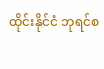ထိုင်းနိုင်ငံ ဘုရင်စ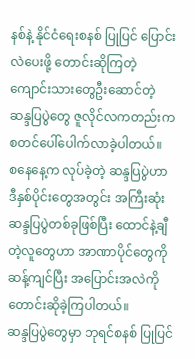နစ်နဲ့ နိုင်ငံရေးစနစ် ပြုပြင် ပြောင်းလဲပေးဖို့ တောင်းဆိုကြတဲ့ ကျောင်းသားတွေဦးဆောင်တဲ့ ဆန္ဒပြပွဲတွေ ဇူလိုင်လကတည်းက စတင်ပေါ်ပေါက်လာခဲ့ပါတယ်။
စနေနေ့က လုပ်ခဲ့တဲ့ ဆန္ဒပြပွဲဟာ ဒီနှစ်ပိုင်းတွေအတွင်း အကြီးဆုံး ဆန္ဒပြပွဲတစ်ခုဖြစ်ပြီး ထောင်နဲ့ချီတဲ့လူတွေဟာ အာဏာပိုင်တွေကို ဆန့်ကျင်ပြီး အပြောင်းအလဲကို တောင်းဆိုခဲ့ကြပါတယ်။
ဆန္ဒပြပွဲတွေမှာ ဘုရင်စနစ် ပြုပြင်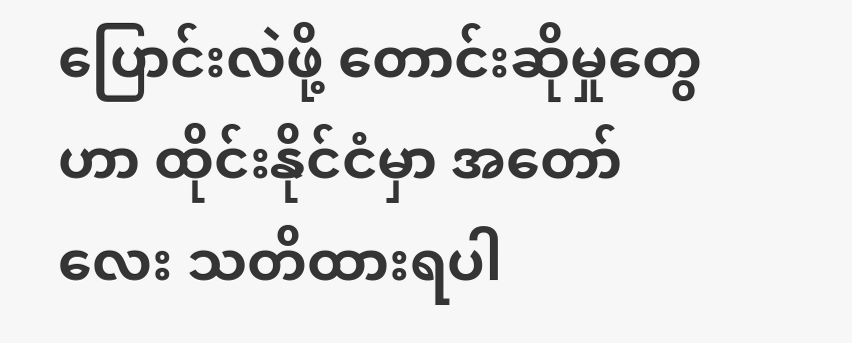ပြောင်းလဲဖို့ တောင်းဆိုမှုတွေဟာ ထိုင်းနိုင်ငံမှာ အတော်လေး သတိထားရပါ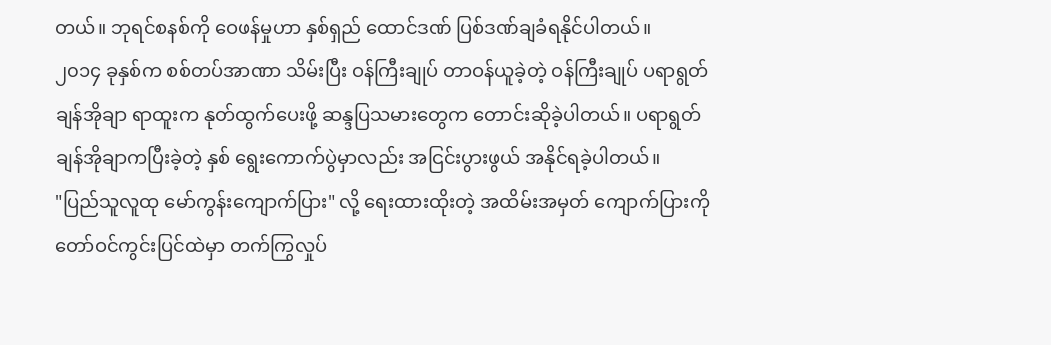တယ်။ ဘုရင်စနစ်ကို ဝေဖန်မှုဟာ နှစ်ရှည် ထောင်ဒဏ် ပြစ်ဒဏ်ချခံရနိုင်ပါတယ်။
၂၀၁၄ ခုနှစ်က စစ်တပ်အာဏာ သိမ်းပြီး ဝန်ကြီးချုပ် တာဝန်ယူခဲ့တဲ့ ဝန်ကြီးချုပ် ပရာရွတ် ချန်အိုချာ ရာထူးက နုတ်ထွက်ပေးဖို့ ဆန္ဒပြသမားတွေက တောင်းဆိုခဲ့ပါတယ်။ ပရာရွတ် ချန်အိုချာကပြီးခဲ့တဲ့ နှစ် ရွေးကောက်ပွဲမှာလည်း အငြင်းပွားဖွယ် အနိုင်ရခဲ့ပါတယ်။
"ပြည်သူလူထု မော်ကွန်းကျောက်ပြား" လို့ ရေးထားထိုးတဲ့ အထိမ်းအမှတ် ကျောက်ပြားကို တော်ဝင်ကွင်းပြင်ထဲမှာ တက်ကြွလှုပ်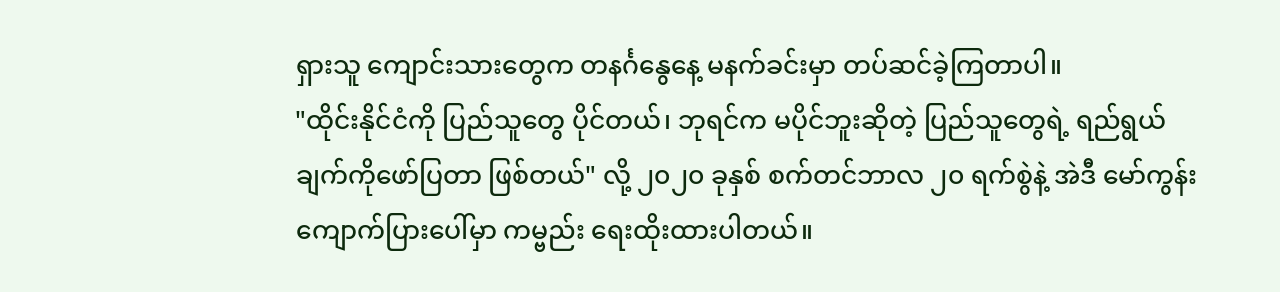ရှားသူ ကျောင်းသားတွေက တနင်္ဂနွေနေ့ မနက်ခင်းမှာ တပ်ဆင်ခဲ့ကြတာပါ။
"ထိုင်းနိုင်ငံကို ပြည်သူတွေ ပိုင်တယ်၊ ဘုရင်က မပိုင်ဘူးဆိုတဲ့ ပြည်သူတွေရဲ့ ရည်ရွယ်ချက်ကိုဖော်ပြတာ ဖြစ်တယ်" လို့ ၂၀၂၀ ခုနှစ် စက်တင်ဘာလ ၂၀ ရက်စွဲနဲ့ အဲဒီ မော်ကွန်းကျောက်ပြားပေါ်မှာ ကမ္ဗည်း ရေးထိုးထားပါတယ်။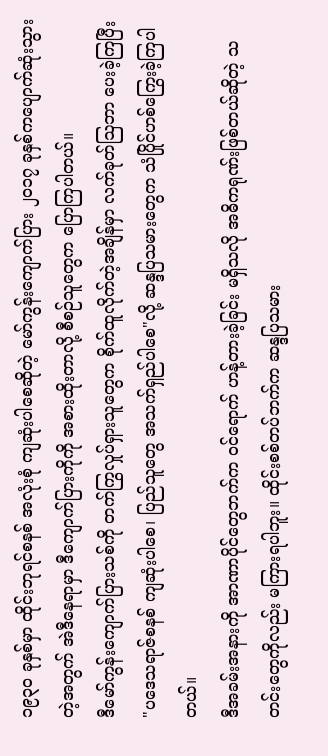၁၉၃၀ ခုနှစ်မှာ ထိုင်းဘုရင်စနစ် အလုံးစုံ ကျဆုံးပါစေဆိုတဲ့ မော်ကွန်းကျောက်ပြား ၂၀၁၇ ခုနှစ်ကပျောက်ဆုံးသွားတဲ့အတွက် အဲဒီနေရာမှာ ဒီကျောက်ပြားကိုကို အစားထိုးတာလို့ စီစဉ်သူတွေက ပြောကြပါတယ်။
ဒီမော်ကွန်းကျောက်ပြားသစ်ကို တက်ကြွလှုပ်ရှားသူတွေက စိုက်ထူလိုက်တဲ့အချိန်မှာ လက်ခုတ်ဩဘာ ပေးခဲ့ကြပြီး "ပဒေသရာဇ်စနစ် ကျဆုံးပါစေ၊ ပြည်သူတွေ အသက်ရှည်ပါစေ"လို့ ဆန္ဒပြသမားတွေက သံပြိုင်ဟစ်ကြွေးခဲ့ကြပါတယ်။
ဒီအခမ်းအနားကို အာဏာပိုင်တွေဘက်က ဝင်ရောက် ဟန့်တားခဲ့ခြင်း မရှိသလို အဓိကရုဏ်းဖြစ်တယ်ဆိုတဲ့ သတင်းတွေကိုလည်း မကြားရပါဘူး။ ထိုင်းစစ်တပ်ဘက်က ဆန္ဒပြသမား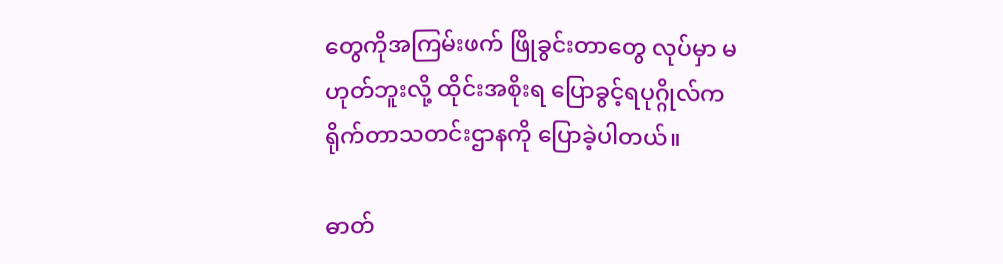တွေကိုအကြမ်းဖက် ဖြိုခွင်းတာတွေ လုပ်မှာ မဟုတ်ဘူးလို့ ထိုင်းအစိုးရ ပြောခွင့်ရပုဂ္ဂိုလ်က ရိုက်တာသတင်းဌာနကို ပြောခဲ့ပါတယ်။

ဓာတ်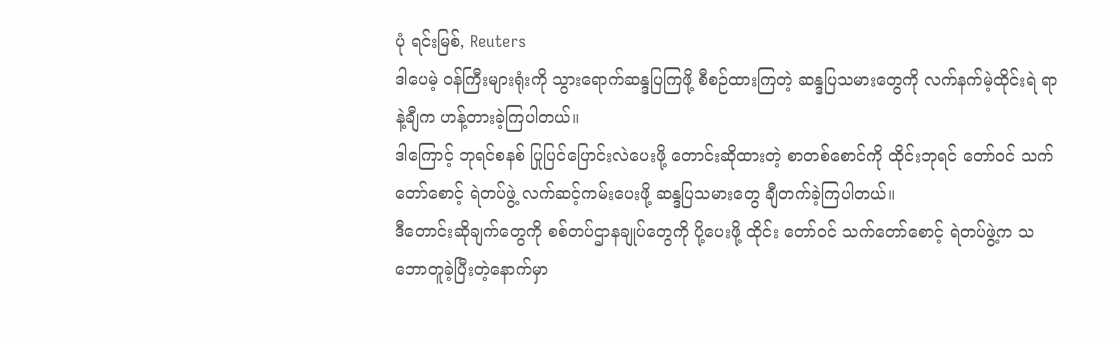ပုံ ရင်းမြစ်, Reuters
ဒါပေမဲ့ ဝန်ကြီးများရုံးကို သွားရောက်ဆန္ဒပြကြဖို့ စီစဉ်ထားကြတဲ့ ဆန္ဒပြသမားတွေကို လက်နက်မဲ့ထိုင်းရဲ ရာနဲ့ချီက ဟန့်တားခဲ့ကြပါတယ်။
ဒါကြောင့် ဘုရင်စနစ် ပြုပြင်ပြောင်းလဲပေးဖို့ တောင်းဆိုထားတဲ့ စာတစ်စောင်ကို ထိုင်းဘုရင် တော်ဝင် သက်တော်စောင့် ရဲတပ်ဖွဲ့ လက်ဆင့်ကမ်းပေးဖို့ ဆန္ဒပြသမားတွေ ချီတက်ခဲ့ကြပါတယ်။
ဒီတောင်းဆိုချက်တွေကို စစ်တပ်ဌာနချုပ်တွေကို ပို့ပေးဖို့ ထိုင်း တော်ဝင် သက်တော်စောင့် ရဲတပ်ဖွဲ့က သဘောတူခဲ့ပြီးတဲ့နောက်မှာ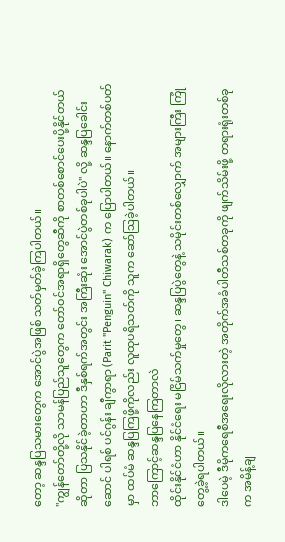တော့ ဆန္ဒပြသမားတွေက အောင်ပွဲအဖြစ် သတ်မှတ်ခဲ့ကြပါတယ်။
"ကျွန်တော်တို့လို သာမန်ပြည်သူတွေက တော်ဝင်အရာရှိတွေဆီကို စာတစ်စောင်ပေးပို့နိုင်တယ်ဆိုတာ ပြသနိုင်ခဲ့တာဟာ ဒီနှစ်ရက်အတွင်း အကြီးဆုံး အောင်ပွဲတစ်ခုပါပဲ" လို့ ဆန္ဒပြခေါင်းဆောင် ပါရစ် ပင်ဂွန်း ချီကွာရာ (Parit "Penguin" Chiwarak) က ပြောပါတယ်။ နောက်တစ်ပတ်မှာ ထပ်မံ ဆန္ဒပြကြဖို့ကိုလည်း လူထုပရိသတ်ကို သူက ဆော်ဩခဲ့ပါတယ်။
ဘာကြောင့်ဆန္ဒပြနေကြတာလဲ
ထိုင်းနိုင်ငံဟာ နိုင်ငံရေး မငြိမ်သက်မှုတွေ၊ ဆန္ဒပြပွဲတွေနဲ့ သမိုင်းတစ်လျှောက် အများကြီး ကြုံတွေ့ခဲ့ရပါတယ်။
ဒါပေမဲ့ ဒီမိုကရေစီအရေးလိုလားတဲ့ အတိုက်အခံပါတီသစ်တခုကို ဖျက်သိမ်းဖို့ တရားရုံးတစ်ခုက အမိန့်ချ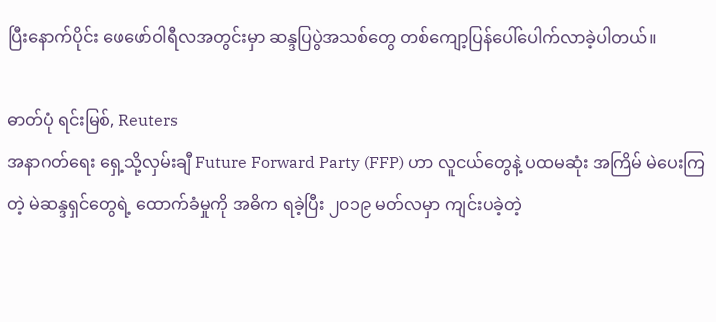ပြီးနောက်ပိုင်း ဖေဖော်ဝါရီလအတွင်းမှာ ဆန္ဒပြပွဲအသစ်တွေ တစ်ကျော့ပြန်ပေါ်ပေါက်လာခဲ့ပါတယ်။

ဓာတ်ပုံ ရင်းမြစ်, Reuters
အနာဂတ်ရေး ရှေ့သို့လှမ်းချီ Future Forward Party (FFP) ဟာ လူငယ်တွေနဲ့ ပထမဆုံး အကြိမ် မဲပေးကြတဲ့ မဲဆန္ဒရှင်တွေရဲ့ ထောက်ခံမှုကို အဓိက ရခဲ့ပြီး ၂၀၁၉ မတ်လမှာ ကျင်းပခဲ့တဲ့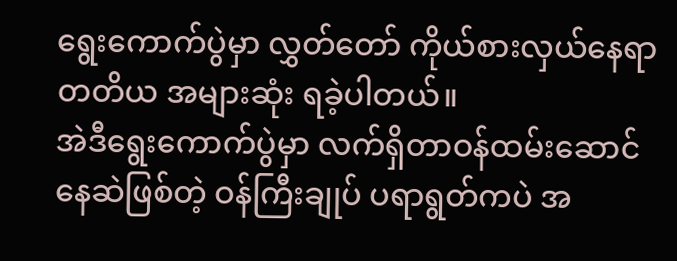ရွေးကောက်ပွဲမှာ လွှတ်တော် ကိုယ်စားလှယ်နေရာ တတိယ အများဆုံး ရခဲ့ပါတယ်။
အဲဒီရွေးကောက်ပွဲမှာ လက်ရှိတာဝန်ထမ်းဆောင်နေဆဲဖြစ်တဲ့ ဝန်ကြီးချုပ် ပရာရွတ်ကပဲ အ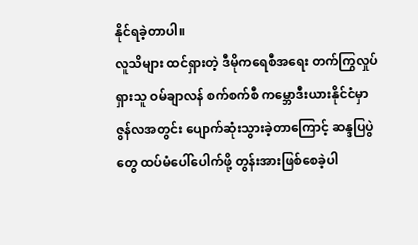နိုင်ရခဲ့တာပါ။
လူသိများ ထင်ရှားတဲ့ ဒီမိုကရေစီအရေး တက်ကြွလှုပ်ရှားသူ ဝမ်ချာလန် စက်စက်စီ ကမ္ဘောဒီးယားနိုင်ငံမှာ ဇွန်လအတွင်း ပျောက်ဆုံးသွားခဲ့တာကြောင့် ဆန္ဒပြပွဲတွေ ထပ်မံပေါ်ပေါက်ဖို့ တွန်းအားဖြစ်စေခဲ့ပါ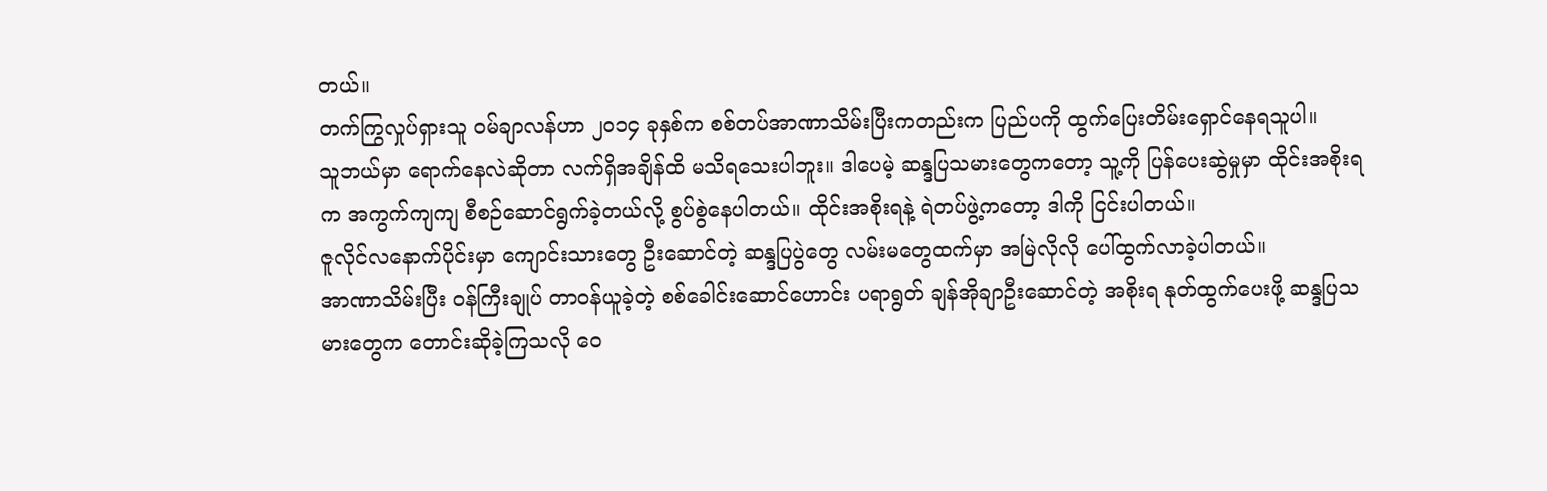တယ်။
တက်ကြွလှုပ်ရှားသူ ဝမ်ချာလန်ဟာ ၂၀၁၄ ခုနှစ်က စစ်တပ်အာဏာသိမ်းပြီးကတည်းက ပြည်ပကို ထွက်ပြေးတိမ်းရှောင်နေရသူပါ။
သူဘယ်မှာ ရောက်နေလဲဆိုတာ လက်ရှိအချိန်ထိ မသိရသေးပါဘူး။ ဒါပေမဲ့ ဆန္ဒပြသမားတွေကတော့ သူ့ကို ပြန်ပေးဆွဲမှုမှာ ထိုင်းအစိုးရက အကွက်ကျကျ စီစဉ်ဆောင်ရွက်ခဲ့တယ်လို့ စွပ်စွဲနေပါတယ်။ ထိုင်းအစိုးရနဲ့ ရဲတပ်ဖွဲ့ကတော့ ဒါကို ငြင်းပါတယ်။
ဇူလိုင်လနောက်ပိုင်းမှာ ကျောင်းသားတွေ ဦးဆောင်တဲ့ ဆန္ဒပြပွဲတွေ လမ်းမတွေထက်မှာ အမြဲလိုလို ပေါ်ထွက်လာခဲ့ပါတယ်။
အာဏာသိမ်းပြီး ဝန်ကြီးချုပ် တာဝန်ယူခဲ့တဲ့ စစ်ခေါင်းဆောင်ဟောင်း ပရာရွတ် ချန်အိုချာဦးဆောင်တဲ့ အစိုးရ နုတ်ထွက်ပေးဖို့ ဆန္ဒပြသမားတွေက တောင်းဆိုခဲ့ကြသလို ဝေ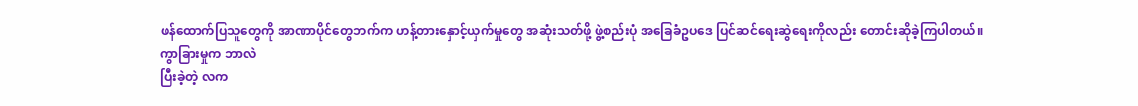ဖန်ထောက်ပြသူတွေကို အာဏာပိုင်တွေဘက်က ဟန့်တားနှောင့်ယှက်မှုတွေ အဆုံးသတ်ဖို့ ဖွဲ့စည်းပုံ အခြေခံဥပဒေ ပြင်ဆင်ရေးဆွဲရေးကိုလည်း တောင်းဆိုခဲ့ကြပါတယ်။
ကွာခြားမှုက ဘာလဲ
ပြီးခဲ့တဲ့ လက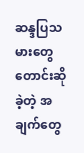ဆန္ဒပြသမားတွေ တောင်းဆိုခဲ့တဲ့ အချက်တွေ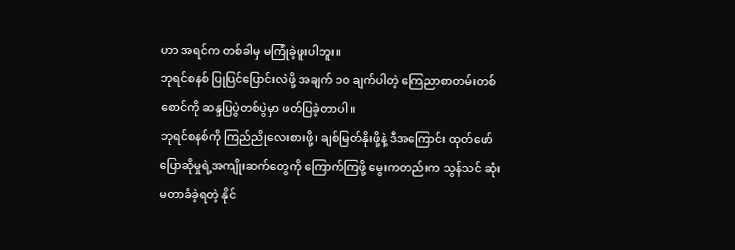ဟာ အရင်က တစ်ခါမှ မကြုံခဲ့ဖူးပါဘူး။
ဘုရင်စနစ် ပြုပြင်ပြောင်းလဲဖို့ အချက် ၁၀ ချက်ပါတဲ့ ကြေညာစာတမ်းတစ်စောင်ကို ဆန္ဒပြပွဲတစ်ပွဲမှာ ဖတ်ပြခဲ့တာပါ။
ဘုရင်စနစ်ကို ကြည်ညိုလေးစားဖို့၊ ချစ်မြတ်နိုးဖို့နဲ့ ဒီအကြောင်း ထုတ်ဖော်ပြောဆိုမှုရဲ့အကျိုးဆက်တွေကို ကြောက်ကြဖို့ မွေးကတည်းက သွန်သင် ဆုံးမတာခံခဲ့ရတဲ့ နိုင်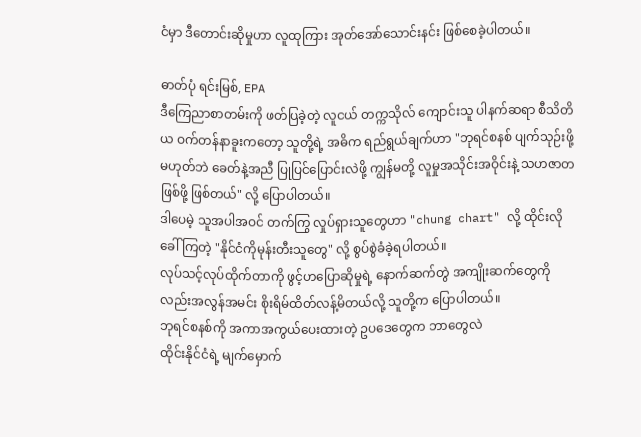ငံမှာ ဒီတောင်းဆိုမှုဟာ လူထုကြား အုတ်အော်သောင်းနင်း ဖြစ်စေခဲ့ပါတယ်။

ဓာတ်ပုံ ရင်းမြစ်, EPA
ဒီကြေညာစာတမ်းကို ဖတ်ပြခဲ့တဲ့ လူငယ် တက္ကသိုလ် ကျောင်းသူ ပါနက်ဆရာ စီသိတိယ ဝက်တန်နာခူးကတော့ သူတို့ရဲ့ အဓိက ရည်ရွယ်ချက်ဟာ "ဘုရင်စနစ် ပျက်သုဉ်းဖို့ မဟုတ်ဘဲ ခေတ်နဲ့အညီ ပြုပြင်ပြောင်းလဲဖို့ ကျွန်မတို့ လူမှုအသိုင်းအဝိုင်းနဲ့ သဟဇာတဖြစ်ဖို့ ဖြစ်တယ်" လို့ ပြောပါတယ်။
ဒါပေမဲ့ သူအပါအဝင် တက်ကြွ လှုပ်ရှားသူတွေဟာ "chung chart" လို့ ထိုင်းလို ခေါ်ကြတဲ့ "နိုင်ငံကိုမုန်းတီးသူတွေ" လို့ စွပ်စွဲခံခဲ့ရပါတယ်။
လုပ်သင့်လုပ်ထိုက်တာကို ဖွင့်ဟပြောဆိုမှုရဲ့ နောက်ဆက်တွဲ အကျိုးဆက်တွေကိုလည်းအလွန်အမင်း စိုးရိမ်ထိတ်လန့်မိတယ်လို့ သူတို့က ပြောပါတယ်။
ဘုရင်စနစ်ကို အကာအကွယ်ပေးထားတဲ့ ဥပဒေတွေက ဘာတွေလဲ
ထိုင်းနိုင်ငံရဲ့ မျက်မှောက်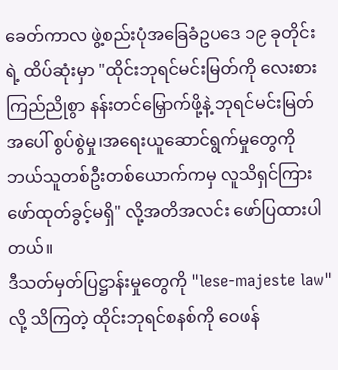ခေတ်ကာလ ဖွဲ့စည်းပုံအခြေခံဥပဒေ ၁၉ ခုတိုင်းရဲ့ ထိပ်ဆုံးမှာ "ထိုင်းဘုရင်မင်းမြတ်ကို လေးစားကြည်ညိုစွာ နန်းတင်မြှောက်ဖို့နဲ့ ဘုရင်မင်းမြတ်အပေါ် စွပ်စွဲမှု၊အရေးယူဆောင်ရွက်မှုတွေကို ဘယ်သူတစ်ဦးတစ်ယောက်ကမှ လူသိရှင်ကြား ဖော်ထုတ်ခွင့်မရှိ" လို့အတိအလင်း ဖော်ပြထားပါတယ်။
ဒီသတ်မှတ်ပြဋ္ဌာန်းမှုတွေကို "lese-majeste law" လို့ သိကြတဲ့ ထိုင်းဘုရင်စနစ်ကို ဝေဖန်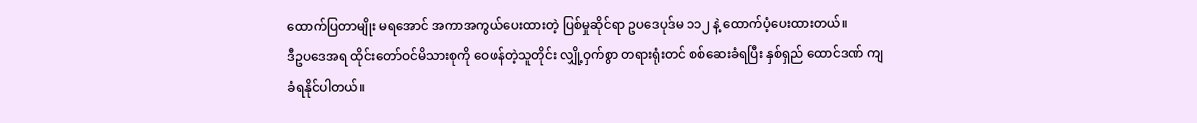ထောက်ပြတာမျိုး မရအောင် အကာအကွယ်ပေးထားတဲ့ ပြစ်မှုဆိုင်ရာ ဥပဒေပုဒ်မ ၁၁၂ နဲ့ ထောက်ပံ့ပေးထားတယ်။
ဒီဥပဒေအရ ထိုင်းတော်ဝင်မိသားစုကို ဝေဖန်တဲ့သူတိုင်း လျှို့ဝှက်စွာ တရားရုံးတင် စစ်ဆေးခံရပြီး နှစ်ရှည် ထောင်ဒဏ် ကျခံရနိုင်ပါတယ်။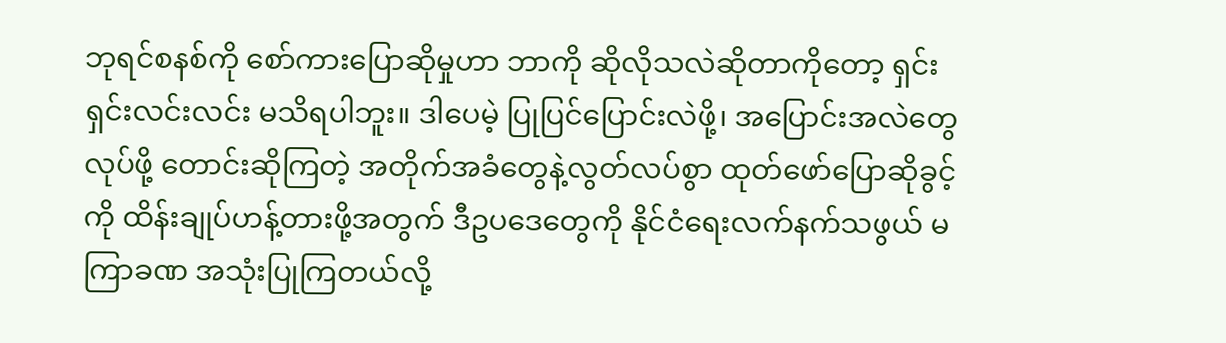ဘုရင်စနစ်ကို စော်ကားပြောဆိုမှုဟာ ဘာကို ဆိုလိုသလဲဆိုတာကိုတော့ ရှင်းရှင်းလင်းလင်း မသိရပါဘူး။ ဒါပေမဲ့ ပြုပြင်ပြောင်းလဲဖို့၊ အပြောင်းအလဲတွေ လုပ်ဖို့ တောင်းဆိုကြတဲ့ အတိုက်အခံတွေနဲ့လွတ်လပ်စွာ ထုတ်ဖော်ပြောဆိုခွင့်ကို ထိန်းချုပ်ဟန့်တားဖို့အတွက် ဒီဥပဒေတွေကို နိုင်ငံရေးလက်နက်သဖွယ် မကြာခဏ အသုံးပြုကြတယ်လို့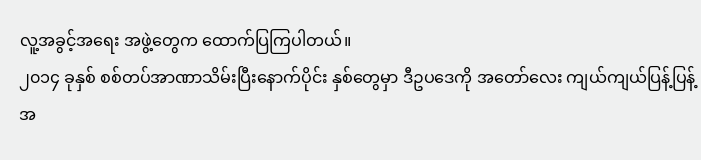လူ့အခွင့်အရေး အဖွဲ့တွေက ထောက်ပြကြပါတယ်။
၂၀၁၄ ခုနှစ် စစ်တပ်အာဏာသိမ်းပြီးနောက်ပိုင်း နှစ်တွေမှာ ဒီဥပဒေကို အတော်လေး ကျယ်ကျယ်ပြန့်ပြန့် အ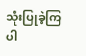သုံးပြုခဲ့ကြပါ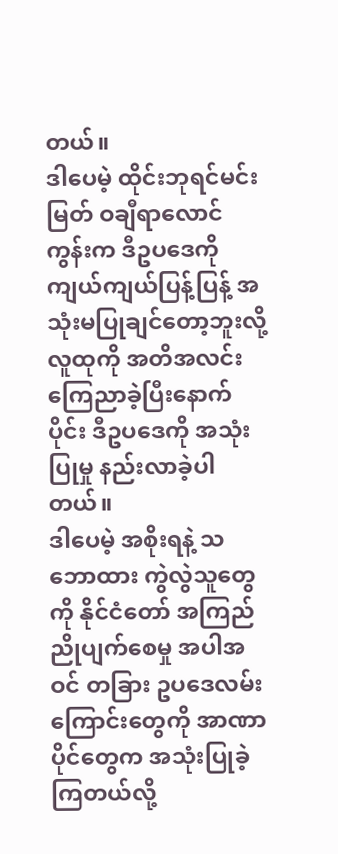တယ်။
ဒါပေမဲ့ ထိုင်းဘုရင်မင်းမြတ် ဝချီရာလောင်ကွန်းက ဒီဥပဒေကို ကျယ်ကျယ်ပြန့်ပြန့် အသုံးမပြုချင်တော့ဘူးလို့ လူထုကို အတိအလင်း ကြေညာခဲ့ပြီးနောက်ပိုင်း ဒီဥပဒေကို အသုံးပြုမှု နည်းလာခဲ့ပါတယ်။
ဒါပေမဲ့ အစိုးရနဲ့ သဘောထား ကွဲလွဲသူတွေကို နိုင်ငံတော် အကြည်ညိုပျက်စေမှု အပါအဝင် တခြား ဥပဒေလမ်းကြောင်းတွေကို အာဏာပိုင်တွေက အသုံးပြုခဲ့ကြတယ်လို့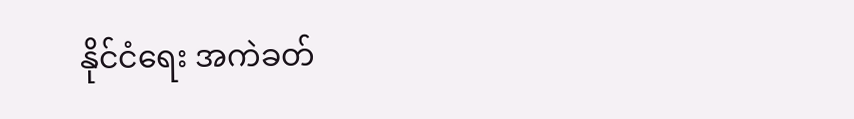နိုင်ငံရေး အကဲခတ်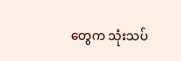တွေက သုံးသပ်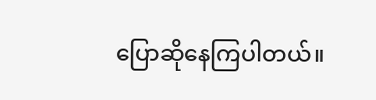ပြောဆိုနေကြပါတယ်။